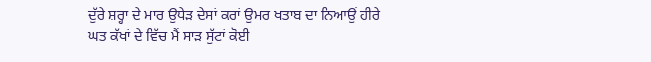ਦੁੱਰੇ ਸ਼ਰ੍ਹਾ ਦੇ ਮਾਰ ਉਧੇੜ ਦੇਸਾਂ ਕਰਾਂ ਉਮਰ ਖਤਾਬ ਦਾ ਨਿਆਉਂ ਹੀਰੇ
ਘਤ ਕੱਖਾਂ ਦੇ ਵਿੱਚ ਮੈਂ ਸਾੜ ਸੁੱਟਾਂ ਕੋਈ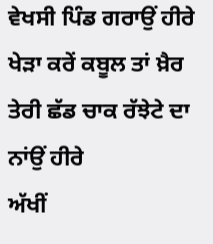ਵੇਖਸੀ ਪਿੰਡ ਗਰਾਉਂ ਹੀਰੇ
ਖੇੜਾ ਕਰੇਂ ਕਬੂਲ ਤਾਂ ਖ਼ੈਰ ਤੇਰੀ ਛੱਡ ਚਾਕ ਰੱਝੇਟੇ ਦਾ ਨਾਂਉਂ ਹੀਰੇ
ਅੱਖੀਂ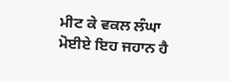ਮੀਟ ਕੇ ਵਕਲ ਲੰਘਾ ਮੋਈਏ ਇਹ ਜਹਾਨ ਹੈ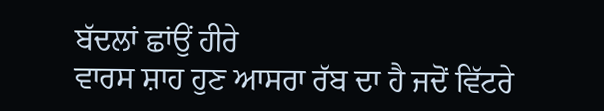ਬੱਦਲਾਂ ਛਾਂਉਂ ਹੀਰੇ
ਵਾਰਸ ਸ਼ਾਹ ਹੁਣ ਆਸਰਾ ਰੱਬ ਦਾ ਹੈ ਜਦੋਂ ਵਿੱਟਰੇ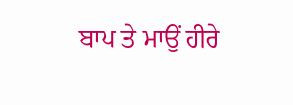ਬਾਪ ਤੇ ਮਾਉਂ ਹੀਰੇ